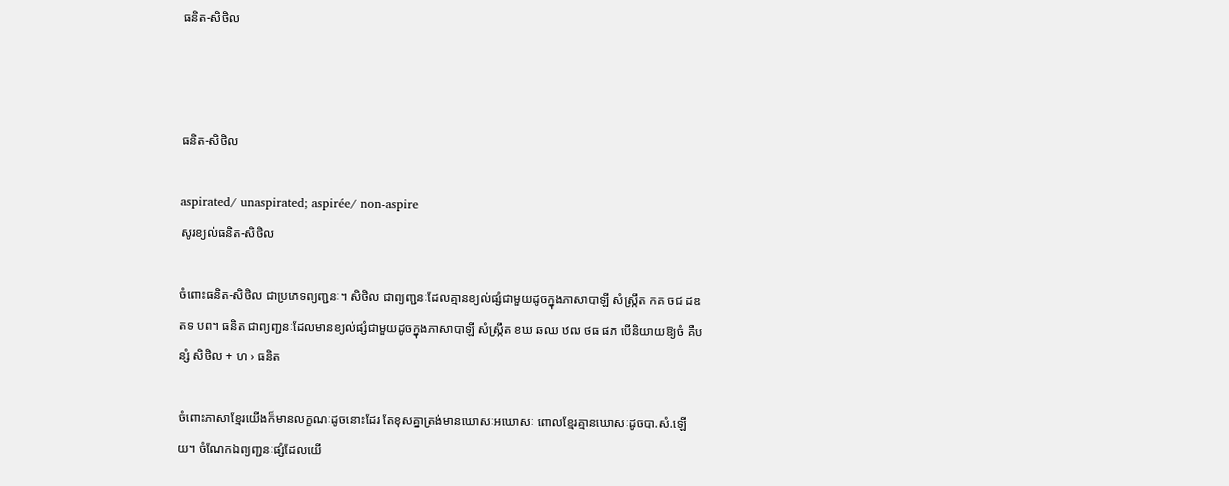ធនិត-សិថិល



ធនិត-សិថិល

aspirated/ unaspirated; aspirée/ non-aspire
សូរខ្យល់ធនិត-សិថិល

ចំពោះធនិត-សិថិល ជាប្រភេទព្យញ្ជនៈ។ សិថិល ជាព្យញ្ជនៈដែលគ្មានខ្យល់ផ្សំជាមួយដូចក្នុងភាសាបាឡី សំស្ក្រឹត កគ ចជ ដឌ តទ បព។ ធនិត ជាព្យញ្ជនៈដែលមានខ្យល់ផ្សំជាមួយដូចក្នុងភាសាបាឡី សំស្ក្រឹត ខឃ ឆឈ ឋឍ ថធ ផភ បើនិយាយឱ្យចំ គឺបន្សំ សិថិល + ហ › ធនិត

ចំពោះភាសាខ្មែរយើងក៏មានលក្ខណៈដូចនោះដែរ តែខុសគ្នាត្រង់មានឃោសៈអឃោសៈ ពោលខ្មែរគ្មានឃោសៈដូចបា.សំ.ឡើយ។ ចំណែកឯព្យញ្ជនៈផ្សំដែលយើ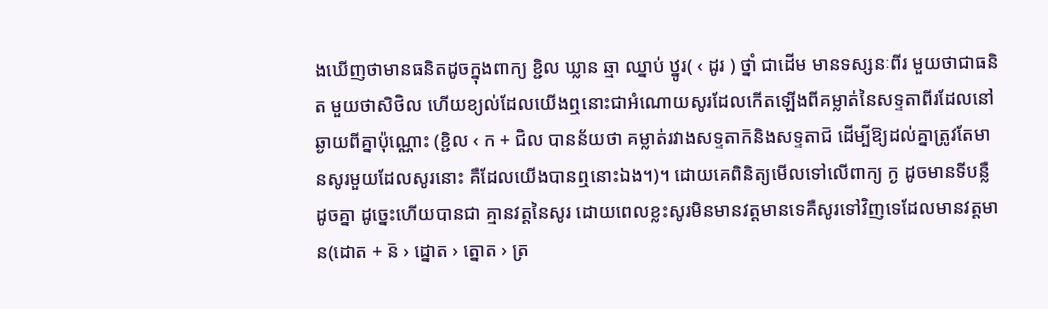ងឃើញថាមានធនិតដូចក្នុងពាក្យ ខ្ជិល ឃ្លាន ឆ្មា ឈ្នាប់ ឋ្នូរ( ‹ ដូរ ) ថ្នាំ ជាដើម មានទស្សនៈពីរ មួយថាជាធនិត មួយថាសិថិល ហើយខ្យល់ដែលយើងឮនោះជាអំណោយសូរដែលកើតឡើងពីគម្លាត់នៃសទ្ទតាពីរដែលនៅឆ្ងាយពីគ្នាប៉ុណ្ណោះ (ខ្ជិល ‹ ក + ជិល បានន័យថា គម្លាត់រវាងសទ្ទតាក៑និងសទ្ទតាជ៑ ដើម្បីឱ្យដល់គ្នាត្រូវតែមានសូរមួយដែលសូរនោះ គឺដែលយើងបានឮនោះឯង។)។ ដោយគេពិនិត្យមើលទៅលើពាក្យ ក្ង ដូចមានទីបន្លឺដូចគ្នា ដូច្នេះហើយបានជា គ្មានវត្តនៃសូរ ដោយពេលខ្លះសូរមិនមានវត្តមានទេគឺសូរទៅវិញទេដែលមានវត្តមាន(ដោត + ន៑ › ដ្នោត › ត្នោត › ត្រ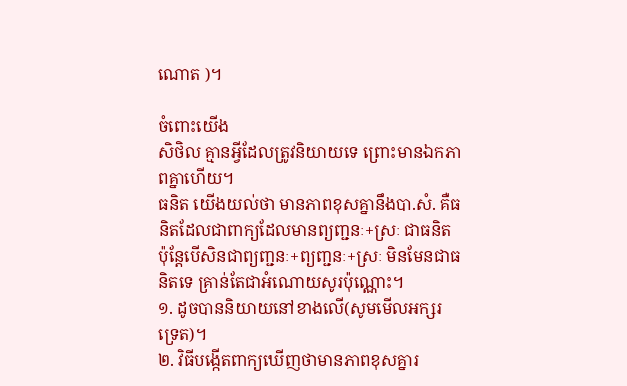ណោត )។

ចំពោះយើង
សិថិល គ្មានអ្វីដែលត្រូវនិយាយទេ ព្រោះមានឯកភាពគ្នាហើយ។
ធនិត យើងយល់ថា មានភាពខុសគ្នានឹងបា.សំ. គឺធនិតដែលជាពាក្យដែលមានព្យញ្ជនៈ+ស្រៈ ជាធនិត ប៉ុន្តែបើសិនជាព្យញ្ជនៈ+ព្យញ្ជនៈ+ស្រៈ មិនមែនជាធនិតទេ គ្រាន់តែជាអំណោយសូរប៉ុណ្ណោះ។
១. ដូចបាននិយាយនៅខាងលើ(សូមមើលអក្សរទ្រេត)។
២. វិធីបង្កើតពាក្យឃើញថាមានភាពខុសគ្នារ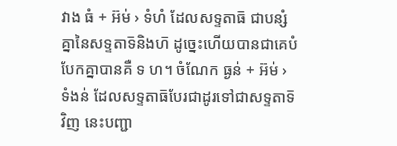វាង ធំ + អ៊ម់ › ទំហំ ដែលសទ្ទតាធ៑ ជាបន្សំគ្នានៃសទ្ទតាទ៑និងហ៑ ដូច្នេះហើយបានជាគេបំបែកគ្នាបានគឺ ទ ហ។ ចំណែក ធ្ងន់ + អ៊ម់ › ទំងន់ ដែលសទ្ទតាធ៑បែរជាដូរទៅជាសទ្ទតាទ៑វិញ នេះបញ្ជា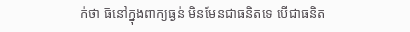ក់ថា ធ៑នៅក្នុងពាក្យធ្ងន់ មិនមែនជាធនិតទេ បើជាធនិត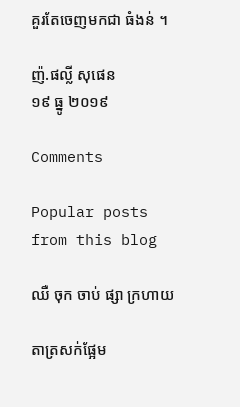គួរតែចេញមកជា ធំងន់ ។

ញ៉.ផល្លី សុផេន
១៩ ធ្នូ ២០១៩

Comments

Popular posts from this blog

ឈឺ ចុក ចាប់ ផ្សា ក្រហាយ

តាត្រសក់ផ្អែម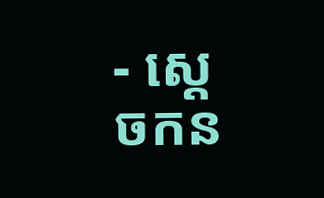- ស្ដេចកន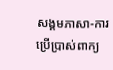សង្គមភាសា-ការប្រើប្រាស់ពាក្យ